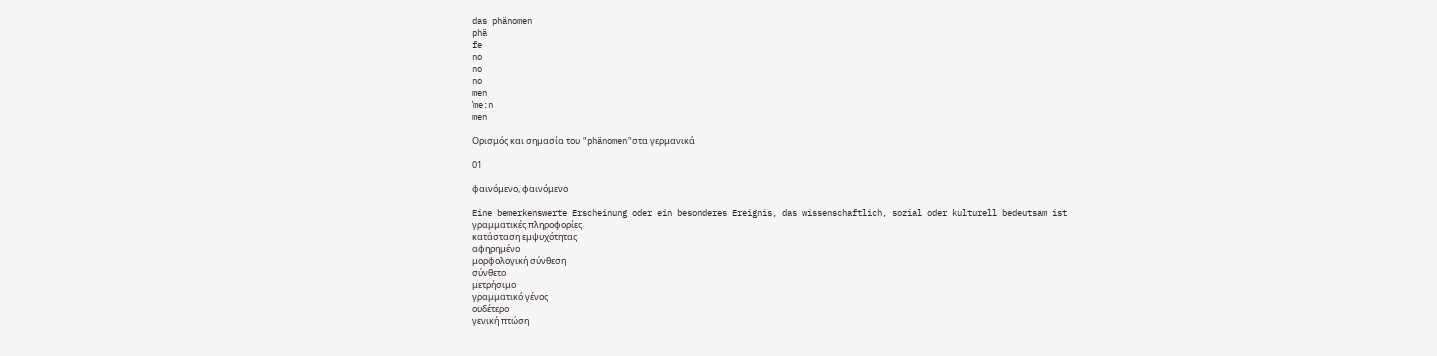das phänomen
phä
fe
no
no
no
men
ˈme:n
men

Ορισμός και σημασία του "phänomen"στα γερμανικά

01

φαινόμενο, φαινόμενο

Eine bemerkenswerte Erscheinung oder ein besonderes Ereignis, das wissenschaftlich, sozial oder kulturell bedeutsam ist
γραμματικές πληροφορίες
κατάσταση εμψυχότητας
αφηρημένο
μορφολογική σύνθεση
σύνθετο
μετρήσιμο
γραμματικό γένος
ουδέτερο
γενική πτώση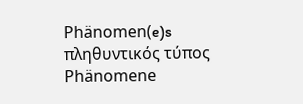Phänomen(e)s
πληθυντικός τύπος
Phänomene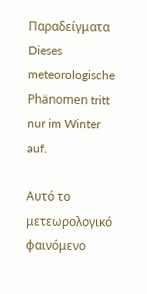Παραδείγματα
Dieses meteorologische Phänomen tritt nur im Winter auf.

Αυτό το μετεωρολογικό φαινόμενο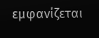εμφανίζεται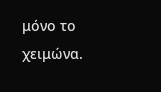μόνο το χειμώνα.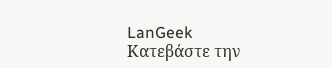LanGeek
Κατεβάστε την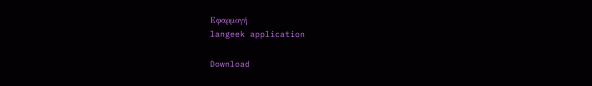Εφαρμογή
langeek application

Download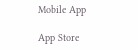Mobile App

App Store